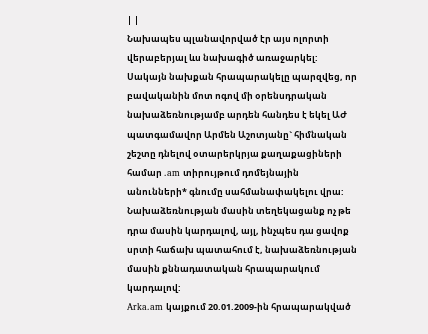| |
Նախապես պլանավորված էր այս ոլորտի վերաբերյալ ևս նախագիծ առաջարկել: Սակայն նախքան հրապարակելը պարզվեց, որ բավականին մոտ ոգով մի օրենսդրական նախաձեռնությամբ արդեն հանդես է եկել ԱԺ պատգամավոր Արմեն Աշոտյանը` հիմնական շեշտը դնելով օտարերկրյա քաղաքացիների համար .am տիրույթում դոմեյնային անունների* գնումը սահմանափակելու վրա:
Նախաձեռնության մասին տեղեկացանք ոչ թե դրա մասին կարդալով, այլ, ինչպես դա ցավոք սրտի հաճախ պատահում է, նախաձեռնության մասին քննադատական հրապարակում կարդալով:
Arka.am կայքում 20.01.2009-ին հրապարակված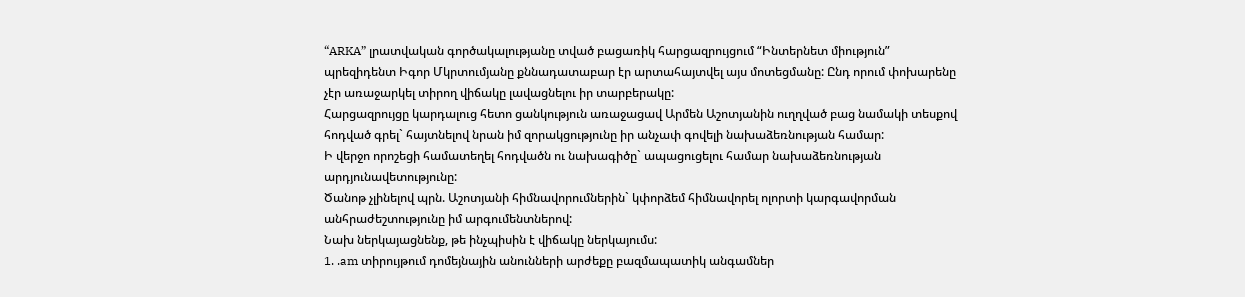“ARKA” լրատվական գործակալությանը տված բացառիկ հարցազրույցում “Ինտերնետ միություն” պրեզիդենտ Իգոր Մկրտումյանը քննադատաբար էր արտահայտվել այս մոտեցմանը: Ընդ որում փոխարենը չէր առաջարկել տիրող վիճակը լավացնելու իր տարբերակը:
Հարցազրույցը կարդալուց հետո ցանկություն առաջացավ Արմեն Աշոտյանին ուղղված բաց նամակի տեսքով հոդված գրել` հայտնելով նրան իմ զորակցությունը իր անչափ գովելի նախաձեռնության համար:
Ի վերջո որոշեցի համատեղել հոդվածն ու նախագիծը` ապացուցելու համար նախաձեռնության արդյունավետությունը:
Ծանոթ չլինելով պրն. Աշոտյանի հիմնավորումներին` կփորձեմ հիմնավորել ոլորտի կարգավորման անհրաժեշտությունը իմ արգումենտներով:
Նախ ներկայացնենք, թե ինչպիսին է վիճակը ներկայումս:
1. .am տիրույթում դոմեյնային անունների արժեքը բազմապատիկ անգամներ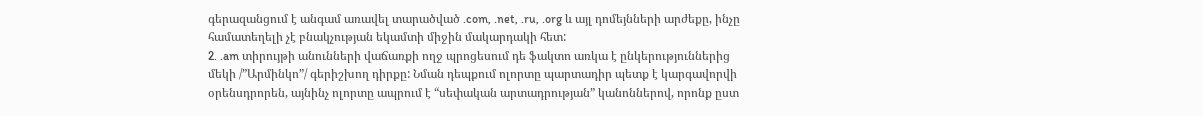գերազանցում է անգամ առավել տարածված .com, .net, .ru, .org և այլ դոմեյնների արժեքը, ինչը համատեղելի չէ բնակչության եկամտի միջին մակարդակի հետ:
2. .am տիրույթի անունների վաճառքի ողջ պրոցեսում դե ֆակտո առկա է ընկերություններից մեկի /”Արմինկո”/ գերիշխող դիրքը: Նման դեպքում ոլորտը պարտադիր պետք է կարգավորվի օրենսդրորեն, այնինչ ոլորտը ապրում է “սեփական արտադրության” կանոններով, որոնք ըստ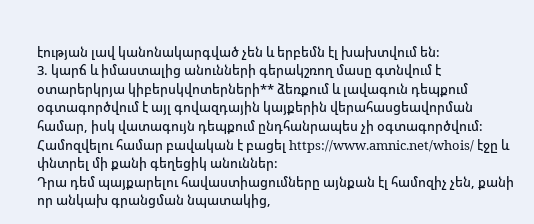էության լավ կանոնակարգված չեն և երբեմն էլ խախտվում են:
3. կարճ և իմաստալից անունների գերակշռող մասը գտնվում է օտարերկրյա կիբերսկվոտերների** ձեռքում և լավագուն դեպքում օգտագործվում է այլ գովազդային կայքերին վերահասցեավորման համար, իսկ վատագույն դեպքում ընդհանրապես չի օգտագործվում: Համոզվելու համար բավական է բացել https://www.amnic.net/whois/ էջը և փնտրել մի քանի գեղեցիկ անուններ:
Դրա դեմ պայքարելու հավաստիացումները այնքան էլ համոզիչ չեն, քանի որ անկախ գրանցման նպատակից,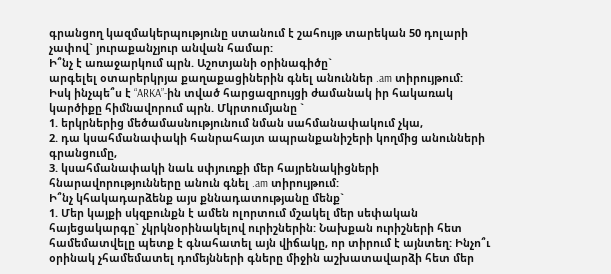գրանցող կազմակերպությունը ստանում է շահույթ տարեկան 50 դոլարի չափով` յուրաքանչյուր անվան համար:
Ի՞նչ է առաջարկում պրն. Աշոտյանի օրինագիծը`
արգելել օտարերկրյա քաղաքացիներին գնել անուններ .am տիրույթում:
Իսկ ինչպե՞ս է “ARKA”-ին տված հարցազրույցի ժամանակ իր հակառակ կարծիքը հիմնավորում պրն. Մկրտումյանը `
1. երկրներից մեծամասնությունում նման սահմանափակում չկա,
2. դա կսահմանափակի հանրահայտ ապրանքանիշերի կողմից անունների գրանցումը,
3. կսահմանափակի նաև սփյուռքի մեր հայրենակիցների հնարավորությունները անուն գնել .am տիրույթում:
Ի՞նչ կհակադարձենք այս քննադատությանը մենք`
1. Մեր կայքի սկզբունքն է ամեն ոլորտում մշակել մեր սեփական հայեցակարգը` չկրկնօրինակելով ուրիշներին: Նախքան ուրիշների հետ համեմատվելը պետք է գնահատել այն վիճակը, որ տիրում է այնտեղ: Ինչո՞ւ օրինակ չհամեմատել դոմեյնների գները միջին աշխատավարձի հետ մեր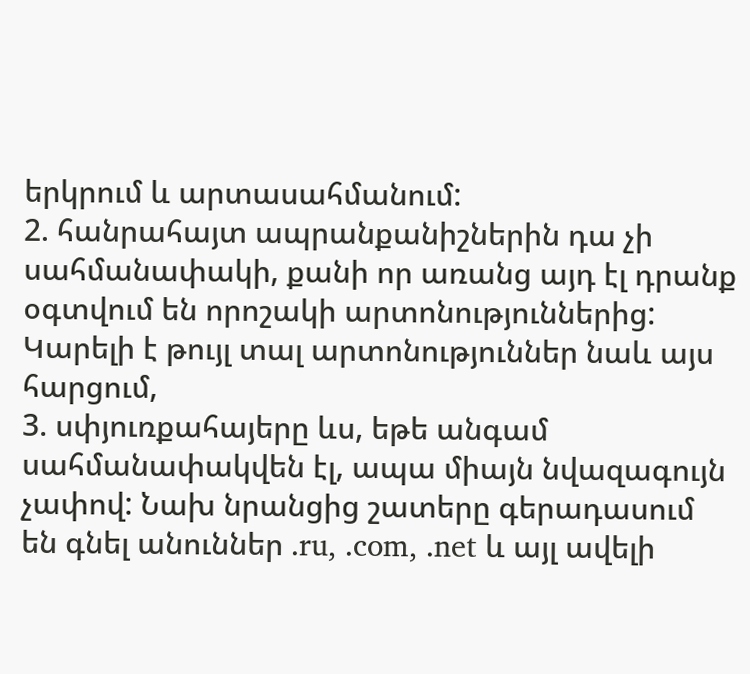երկրում և արտասահմանում:
2. հանրահայտ ապրանքանիշներին դա չի սահմանափակի, քանի որ առանց այդ էլ դրանք օգտվում են որոշակի արտոնություններից: Կարելի է թույլ տալ արտոնություններ նաև այս հարցում,
3. սփյուռքահայերը ևս, եթե անգամ սահմանափակվեն էլ, ապա միայն նվազագույն չափով: Նախ նրանցից շատերը գերադասում են գնել անուններ .ru, .com, .net և այլ ավելի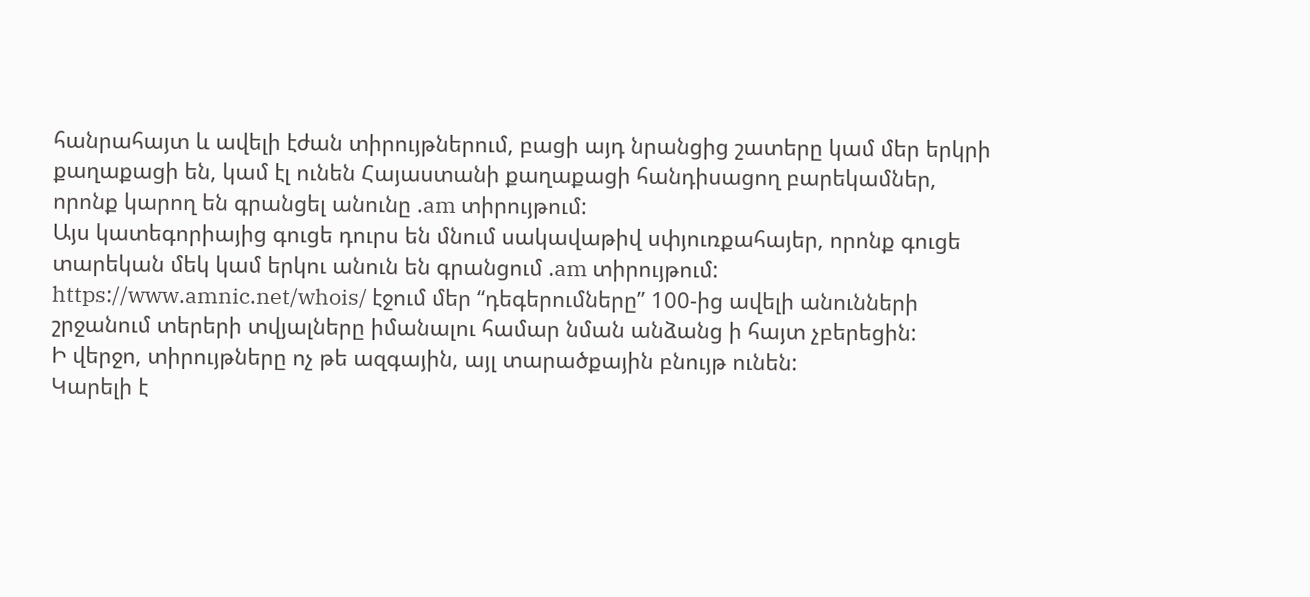հանրահայտ և ավելի էժան տիրույթներում, բացի այդ նրանցից շատերը կամ մեր երկրի քաղաքացի են, կամ էլ ունեն Հայաստանի քաղաքացի հանդիսացող բարեկամներ, որոնք կարող են գրանցել անունը .am տիրույթում:
Այս կատեգորիայից գուցե դուրս են մնում սակավաթիվ սփյուռքահայեր, որոնք գուցե տարեկան մեկ կամ երկու անուն են գրանցում .am տիրույթում:
https://www.amnic.net/whois/ էջում մեր “դեգերումները” 100-ից ավելի անունների շրջանում տերերի տվյալները իմանալու համար նման անձանց ի հայտ չբերեցին:
Ի վերջո, տիրույթները ոչ թե ազգային, այլ տարածքային բնույթ ունեն:
Կարելի է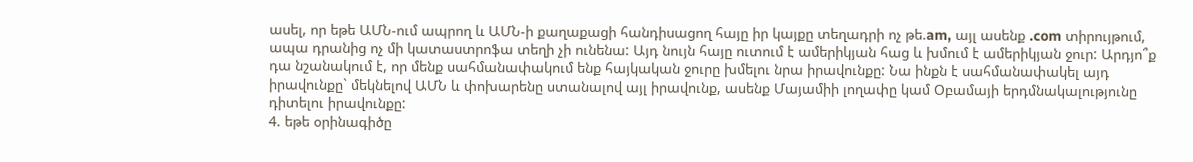ասել, որ եթե ԱՄՆ-ում ապրող և ԱՄՆ-ի քաղաքացի հանդիսացող հայը իր կայքը տեղադրի ոչ թե.am, այլ ասենք .com տիրույթում, ապա դրանից ոչ մի կատաստրոֆա տեղի չի ունենա: Այդ նույն հայը ուտում է ամերիկյան հաց և խմում է ամերիկյան ջուր: Արդյո՞ք դա նշանակում է, որ մենք սահմանափակում ենք հայկական ջուրը խմելու նրա իրավունքը: Նա ինքն է սահմանափակել այդ իրավունքը` մեկնելով ԱՄՆ և փոխարենը ստանալով այլ իրավունք, ասենք Մայամիի լողափը կամ Օբամայի երդմնակալությունը դիտելու իրավունքը:
4. եթե օրինագիծը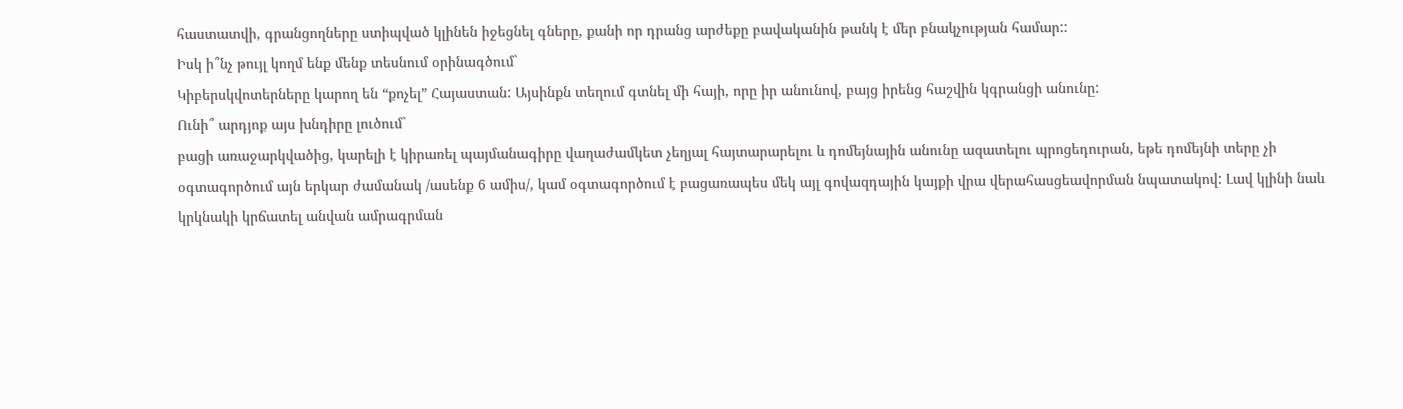հաստատվի, գրանցողները ստիպված կլինեն իջեցնել գները, քանի որ դրանց արժեքը բավականին թանկ է մեր բնակչության համար::
Իսկ ի՞նչ թույլ կողմ ենք մենք տեսնում օրինագծում`
Կիբերսկվոտերները կարող են “քոչել” Հայաստան: Այսինքն տեղում գտնել մի հայի, որը իր անունով, բայց իրենց հաշվին կգրանցի անունը:
Ունի՞ արդյոք այս խնդիրը լուծում`
բացի առաջարկվածից, կարելի է կիրառել պայմանագիրը վաղաժամկետ չեղյալ հայտարարելու և դոմեյնային անունը ազատելու պրոցեդուրան, եթե դոմեյնի տերը չի օգտագործում այն երկար ժամանակ /ասենք 6 ամիս/, կամ օգտագործում է բացառապես մեկ այլ գովազդային կայքի վրա վերահասցեավորման նպատակով: Լավ կլինի նաև կրկնակի կրճատել անվան ամրագրման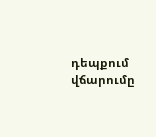դեպքում վճարումը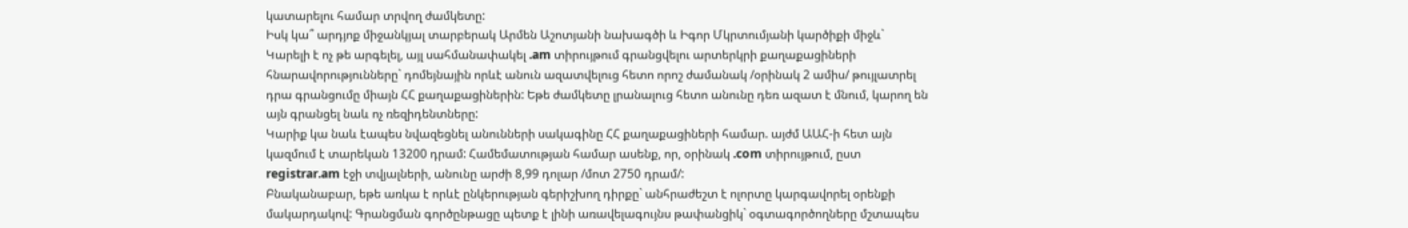կատարելու համար տրվող ժամկետը:
Իսկ կա՞ արդյոք միջանկյալ տարբերակ Արմեն Աշոտյանի նախագծի և Իգոր Մկրտումյանի կարծիքի միջև`
Կարելի է ոչ թե արգելել, այլ սահմանափակել .am տիրույթում գրանցվելու արտերկրի քաղաքացիների հնարավորությունները` դոմեյնային որևէ անուն ազատվելուց հետո որոշ ժամանակ /օրինակ 2 ամիս/ թույլատրել դրա գրանցումը միայն ՀՀ քաղաքացիներին: Եթե ժամկետը լրանալուց հետո անունը դեռ ազատ է մնում, կարող են այն գրանցել նաև ոչ ռեզիդենտները:
Կարիք կա նաև էապես նվազեցնել անունների սակագինը ՀՀ քաղաքացիների համար. այժմ ԱԱՀ-ի հետ այն կազմում է տարեկան 13200 դրամ: Համեմատության համար ասենք, որ, օրինակ .com տիրույթում, ըստ registrar.am էջի տվյալների, անունը արժի 8,99 դոլար /մոտ 2750 դրամ/:
Բնականաբար, եթե առկա է որևէ ընկերության գերիշխող դիրքը` անհրաժեշտ է ոլորտը կարգավորել օրենքի մակարդակով: Գրանցման գործընթացը պետք է լինի առավելագույնս թափանցիկ` օգտագործողները մշտապես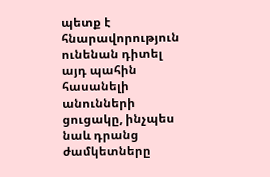պետք է հնարավորություն ունենան դիտել այդ պահին հասանելի անունների ցուցակը, ինչպես նաև դրանց ժամկետները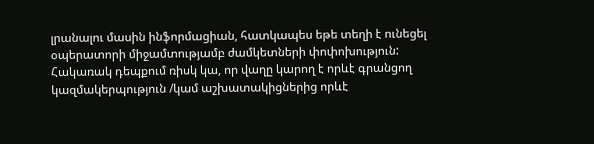լրանալու մասին ինֆորմացիան, հատկապես եթե տեղի է ունեցել օպերատորի միջամտությամբ ժամկետների փոփոխություն:
Հակառակ դեպքում ռիսկ կա, որ վաղը կարող է որևէ գրանցող կազմակերպություն /կամ աշխատակիցներից որևէ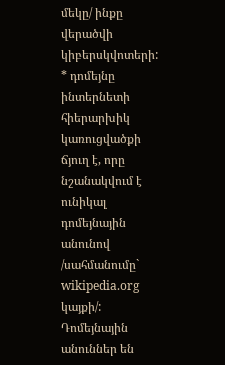մեկը/ ինքը վերածվի կիբերսկվոտերի:
* դոմեյնը ինտերնետի հիերարխիկ կառուցվածքի ճյուղ է, որը նշանակվում է ունիկալ դոմեյնային անունով /սահմանումը` wikipedia.org կայքի/: Դոմեյնային անուններ են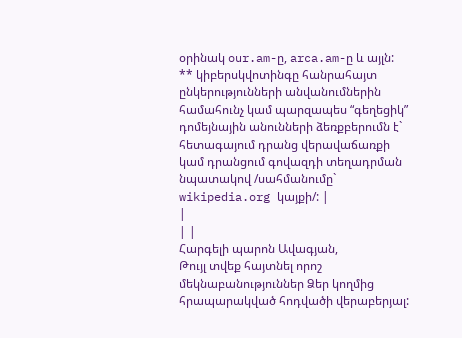օրինակ our.am-ը, arca.am-ը և այլն:
** կիբերսկվոտինգը հանրահայտ ընկերությունների անվանումներին համահունչ կամ պարզապես “գեղեցիկ” դոմեյնային անունների ձեռքբերումն է` հետագայում դրանց վերավաճառքի կամ դրանցում գովազդի տեղադրման նպատակով /սահմանումը` wikipedia.org կայքի/: |
|
| |
Հարգելի պարոն Ավագյան,
Թույլ տվեք հայտնել որոշ մեկնաբանություններ Ձեր կողմից հրապարակված հոդվածի վերաբերյալ: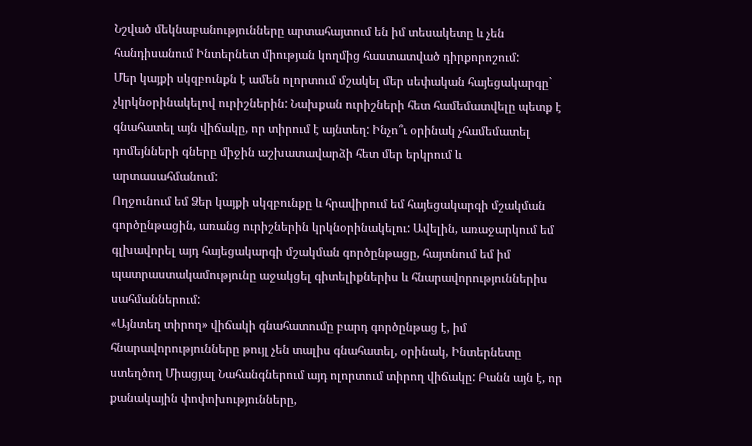Նշված մեկնաբանությունները արտահայտում են իմ տեսակետը և չեն հանդիսանում Ինտերնետ միության կողմից հաստատված դիրքորոշում:
Մեր կայքի սկզբունքն է ամեն ոլորտում մշակել մեր սեփական հայեցակարգը` չկրկնօրինակելով ուրիշներին: Նախքան ուրիշների հետ համեմատվելը պետք է գնահատել այն վիճակը, որ տիրում է այնտեղ: Ինչո՞ւ օրինակ չհամեմատել դոմեյնների գները միջին աշխատավարձի հետ մեր երկրում և արտասահմանում:
Ողջունում եմ Ձեր կայքի սկզբունքը և հրավիրում եմ հայեցակարգի մշակման գործընթացին, առանց ուրիշներին կրկնօրինակելու: Ավելին, առաջարկում եմ գլխավորել այդ հայեցակարգի մշակման գործընթացը, հայտնում եմ իմ պատրաստակամությունը աջակցել գիտելիքներիս և հնարավորություններիս սահմաններում:
«Այնտեղ տիրող» վիճակի գնահատումը բարդ գործընթաց է, իմ հնարավորությունները թույլ չեն տալիս գնահատել, օրինակ, Ինտերնետը ստեղծող Միացյալ Նահանգներում այդ ոլորտում տիրող վիճակը: Բանն այն է, որ քանակային փոփոխությունները,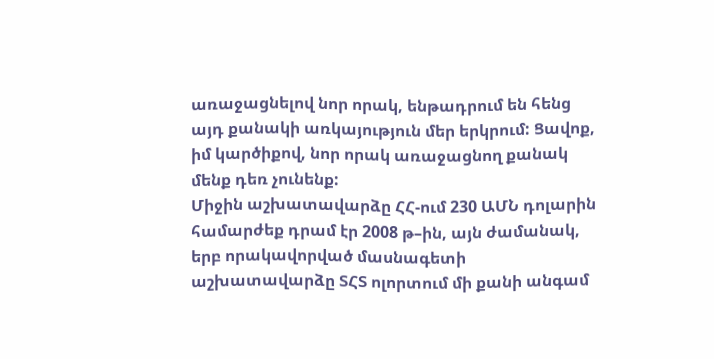առաջացնելով նոր որակ, ենթադրում են հենց այդ քանակի առկայություն մեր երկրում: Ցավոք, իմ կարծիքով, նոր որակ առաջացնող քանակ մենք դեռ չունենք:
Միջին աշխատավարձը ՀՀ-ում 230 ԱՄՆ դոլարին համարժեք դրամ էր 2008 թ–ին, այն ժամանակ, երբ որակավորված մասնագետի աշխատավարձը ՏՀՏ ոլորտում մի քանի անգամ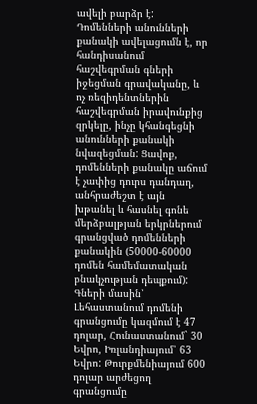ավելի բարձր է: Դոմենների անունների քանակի ավելացումն է, որ հանդիսանում հաշվեգրման գների իջեցման գրավականը, և ոչ ռեզիդենտներին հաշվեգրման իրավունքից զրկելը, ինչը կհանգեցնի անունների քանակի նվազեցման: Ցավոք, դոմենների քանակը աճում է չափից դուրս դանդաղ, անհրաժեշտ է այն խթանել և հասնել գոնե մերձբալթյան երկրներում գրանցված դոմենների քանակին (50000-60000 դոմեն համեմատական բնակչության դեպքում): Գների մասին՝ Լեհաստանում դոմենի գրանցումը կազմում է 47 դոլար, Հունաստանում` 30 Եվրո, Իռլանդիայում՝ 63 Եվրո: Թուրքմենիայում 600 դոլար արժեցող գրանցումը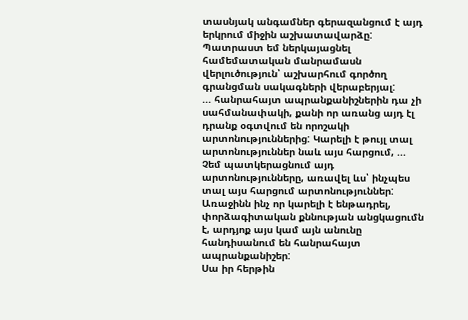տասնյակ անգամներ գերազանցում է այդ երկրում միջին աշխատավարձը: Պատրաստ եմ ներկայացնել համեմատական մանրամասն վերլուծություն՝ աշխարհում գործող գրանցման սակագների վերաբերյալ:
... հանրահայտ ապրանքանիշներին դա չի սահմանափակի, քանի որ առանց այդ էլ դրանք օգտվում են որոշակի արտոնություններից: Կարելի է թույլ տալ արտոնություններ նաև այս հարցում, ...
Չեմ պատկերացնում այդ արտոնությունները, առավել ևս՝ ինչպես տալ այս հարցում արտոնություններ: Առաջինն ինչ որ կարելի է ենթադրել, փորձագիտական քննության անցկացումն է, արդյոք այս կամ այն անունը հանդիսանում են հանրահայտ ապրանքանիշեր:
Սա իր հերթին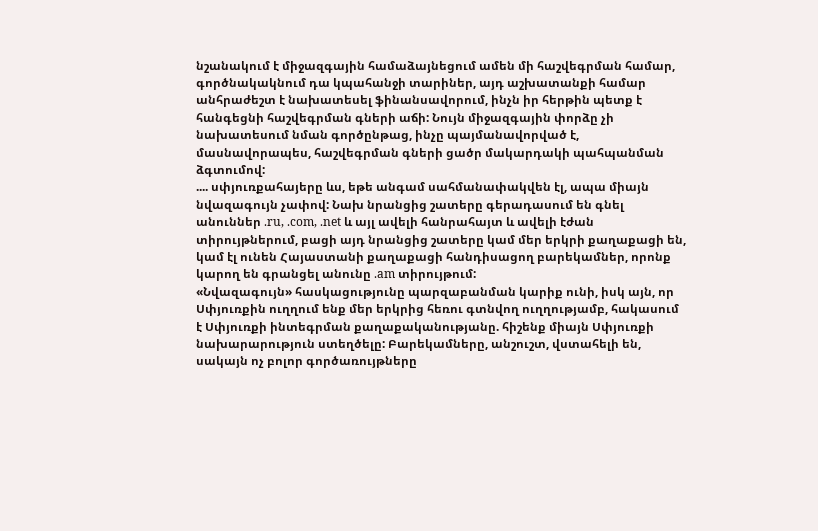նշանակում է միջազգային համաձայնեցում ամեն մի հաշվեգրման համար, գործնակակնում դա կպահանջի տարիներ, այդ աշխատանքի համար անհրաժեշտ է նախատեսել ֆինանսավորում, ինչն իր հերթին պետք է հանգեցնի հաշվեգրման գների աճի: Նույն միջազգային փորձը չի նախատեսում նման գործընթաց, ինչը պայմանավորված է, մասնավորապես, հաշվեգրման գների ցածր մակարդակի պահպանման ձգտումով:
.... սփյուռքահայերը ևս, եթե անգամ սահմանափակվեն էլ, ապա միայն նվազագույն չափով: Նախ նրանցից շատերը գերադասում են գնել անուններ .ru, .com, .net և այլ ավելի հանրահայտ և ավելի էժան տիրույթներում, բացի այդ նրանցից շատերը կամ մեր երկրի քաղաքացի են, կամ էլ ունեն Հայաստանի քաղաքացի հանդիսացող բարեկամներ, որոնք կարող են գրանցել անունը .am տիրույթում:
«Նվազագույն» հասկացությունը պարզաբանման կարիք ունի, իսկ այն, որ Սփյուռքին ուղղում ենք մեր երկրից հեռու գտնվող ուղղությամբ, հակասում է Սփյուռքի ինտեգրման քաղաքականությանը. հիշենք միայն Սփյուռքի նախարարություն ստեղծելը: Բարեկամները, անշուշտ, վստահելի են, սակայն ոչ բոլոր գործառույթները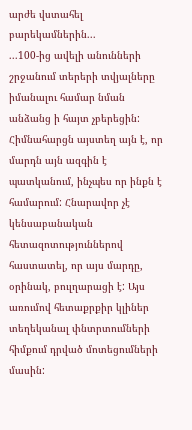արժե վստահել բարեկամներին...
...100-ից ավելի անունների շրջանում տերերի տվյալները իմանալու համար նման անձանց ի հայտ չբերեցին:
Հիմնահարցն այստեղ այն է, որ մարդն այն ազգին է պատկանում, ինչպես որ ինքն է համարում: Հնարավոր չէ կենսաբանական հետազոտություններով հաստատել, որ այս մարդը, օրինակ, բուլղարացի է: Այս առումով հետաքրքիր կլիներ տեղեկանալ փնտրտումների հիմքում դրված մոտեցումների մասին: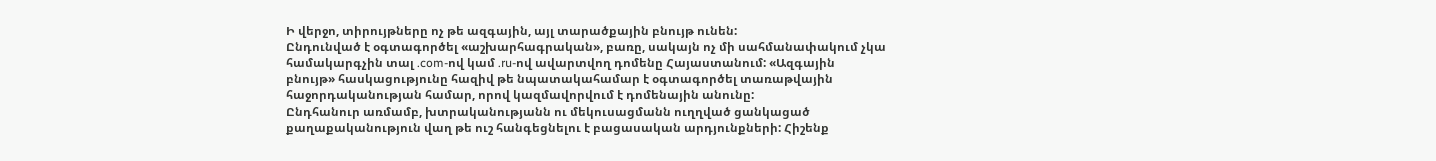Ի վերջո, տիրույթները ոչ թե ազգային, այլ տարածքային բնույթ ունեն:
Ընդունված է օգտագործել «աշխարհագրական», բառը, սակայն ոչ մի սահմանափակում չկա համակարգչին տալ .com-ով կամ .ru-ով ավարտվող դոմենը Հայաստանում: «Ազգային բնույթ» հասկացությունը հազիվ թե նպատակահամար է օգտագործել տառաթվային հաջորդականության համար, որով կազմավորվում է դոմենային անունը:
Ընդհանուր առմամբ, խտրականությանն ու մեկուսացմանն ուղղված ցանկացած քաղաքականություն վաղ թե ուշ հանգեցնելու է բացասական արդյունքների: Հիշենք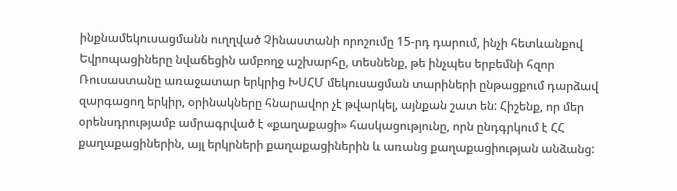ինքնամեկուսացմանն ուղղված Չինաստանի որոշումը 15-րդ դարում, ինչի հետևանքով Եվրոպացիները նվաճեցին ամբողջ աշխարհը, տեսնենք, թե ինչպես երբեմնի հզոր Ռուսաստանը առաջատար երկրից ԽՍՀՄ մեկուսացման տարիների ընթացքում դարձավ զարգացող երկիր, օրինակները հնարավոր չէ թվարկել, այնքան շատ են: Հիշենք, որ մեր օրենսդրությամբ ամրագրված է «քաղաքացի» հասկացությունը, որն ընդգրկում է ՀՀ քաղաքացիներին, այլ երկրների քաղաքացիներին և առանց քաղաքացիության անձանց: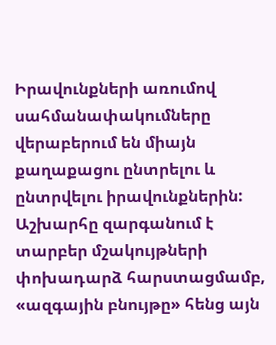Իրավունքների առումով սահմանափակումները վերաբերում են միայն քաղաքացու ընտրելու և ընտրվելու իրավունքներին: Աշխարհը զարգանում է տարբեր մշակույթների փոխադարձ հարստացմամբ, «ազգային բնույթը» հենց այն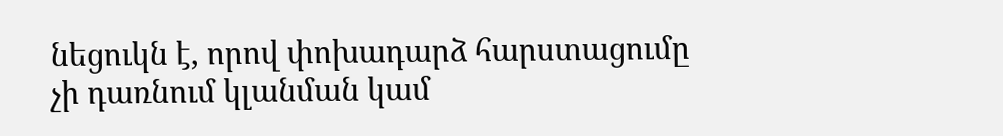նեցուկն է, որով փոխադարձ հարստացումը չի դառնում կլանման կամ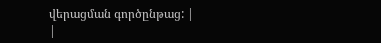վերացման գործընթաց: |
|